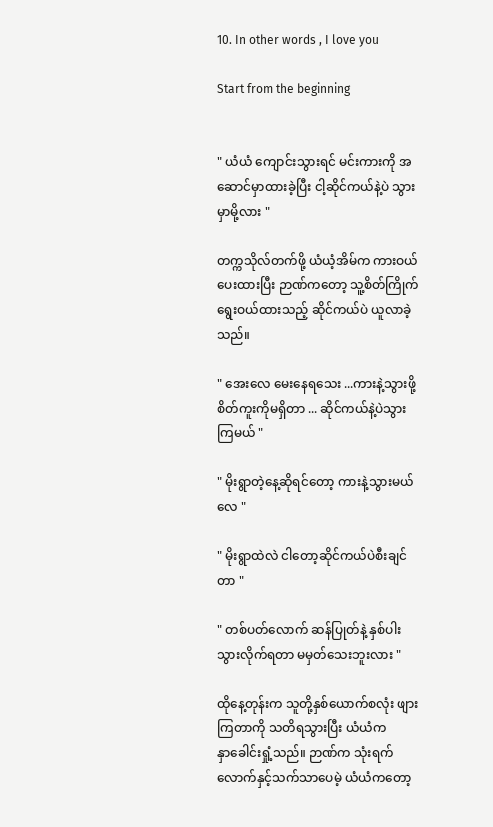10. In other words , I love you

Start from the beginning


" ယံယံ ကျောင်းသွားရင် မင်းကားကို အဆောင်မှာထားခဲ့ပြီး ငါ့ဆိုင်ကယ်နဲ့ပဲ သွားမှာမို့လား "

တက္ကသိုလ်တက်ဖို့ ယံယံ့အိမ်က ကားဝယ်ပေးထားပြီး ဉာဏ်ကတော့ သူ့စိတ်ကြိုက်ရွေးဝယ်ထားသည့် ဆိုင်ကယ်ပဲ ယူလာခဲ့သည်။

" အေးလေ မေးနေရသေး ...ကားနဲ့သွားဖို့ စိတ်ကူးကိုမရှိတာ ... ဆိုင်ကယ်နဲ့ပဲသွားကြမယ် "

" မိုးရွာတဲ့နေ့ဆိုရင်တော့ ကားနဲ့သွားမယ်လေ "

" မိုးရွာထဲလဲ ငါတော့ဆိုင်ကယ်ပဲစီးချင်တာ "

" တစ်ပတ်လောက် ဆန်ပြုတ်နဲ့ နှစ်ပါးသွားလိုက်ရတာ မမှတ်သေးဘူးလား "

ထိုနေ့တုန်းက သူတို့နှစ်ယောက်စလုံး ဖျားကြတာကို သတိရသွားပြီး ယံယံက နှာ‌ခေါင်းရှုံ့သည်။ ဉာဏ်က သုံးရက်လောက်နှင့်သက်သာပေမဲ့ ယံယံကတော့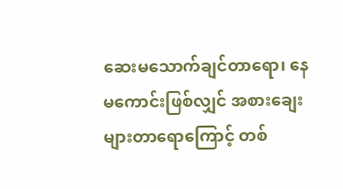ဆေးမသောက်ချင်တာရော၊ နေမကောင်းဖြစ်လျှင် အစားချေးများတာရောကြောင့် တစ်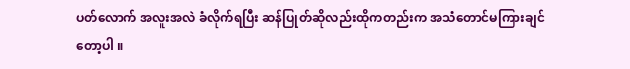ပတ်လောက် အလူးအလဲ ခံလိုက်ရပြီး ဆန်ပြုတ်ဆိုလည်းထိုကတည်းက အသံတောင်မကြားချင်တော့ပါ ။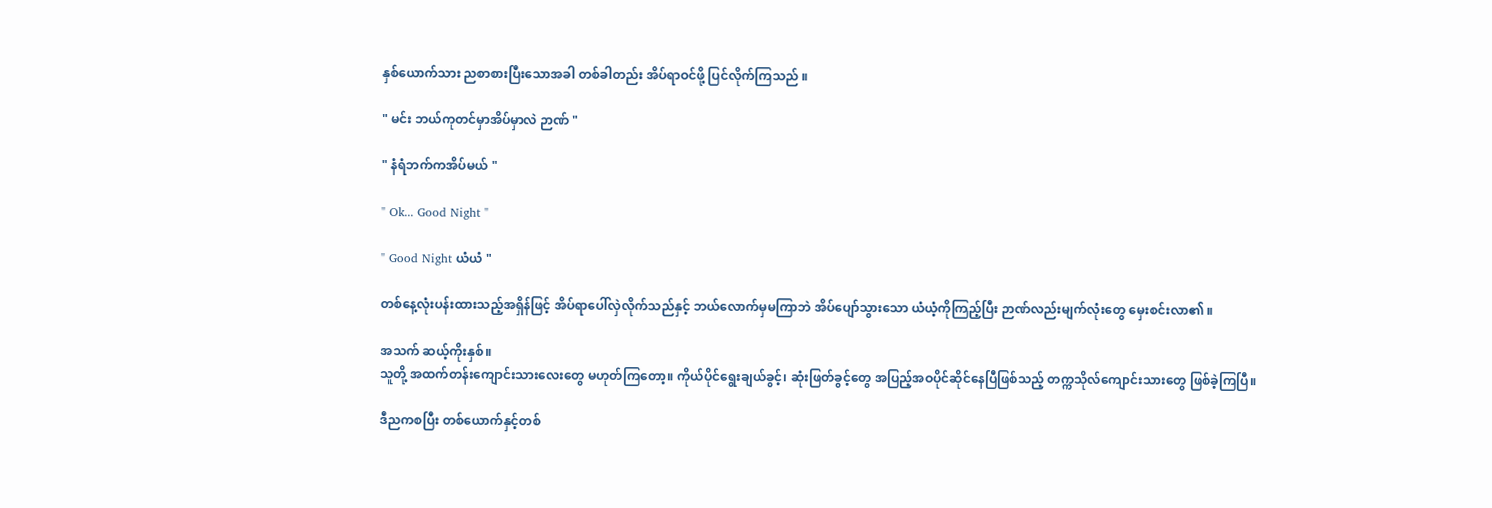နှစ်ယောက်သား ညစာစားပြီးသောအခါ တစ်ခါတည်း အိပ်ရာဝင်ဖို့ ပြင်လိုက်ကြသည် ။

" မင်း ဘယ်ကုတင်မှာအိပ်မှာလဲ ဉာဏ် "

" နံရံဘက်ကအိပ်မယ် "

" Ok... Good Night "

" Good Night ယံယံ "

တစ်နေ့လုံးပန်းထားသည့်အရှိန်ဖြင့် အိပ်ရာပေါ်လှဲလိုက်သည်နှင့် ဘယ်လောက်မှမကြာဘဲ အိပ်ပျော်သွားသော ယံယံ့ကိုကြည့်ပြီး ဉာဏ်လည်းမျက်လုံးတွေ မှေးစင်းလာ၏ ။

အသက် ဆယ့်ကိုးနှစ်။
သူတို့ အထက်တန်းကျောင်းသားလေးတွေ မဟုတ်ကြတော့။ ကိုယ်ပိုင်ရွေးချယ်ခွင့်၊ ဆုံးဖြတ်ခွင့်တွေ အပြည့်အဝပိုင်ဆိုင်နေပြီဖြစ်သည့် တက္ကသိုလ်ကျောင်းသားတွေ ဖြစ်ခဲ့ကြပြီ။

ဒီညကစပြီး တစ်ယောက်နှင့်တစ်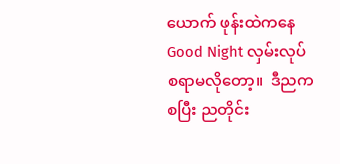ယောက် ဖုန်းထဲကနေ Good Night လှမ်းလုပ်စရာမလိုတော့။  ဒီညကစပြီး ညတိုင်း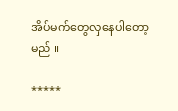အိပ်မက်တွေလှနေပါတော့မည် ။

*****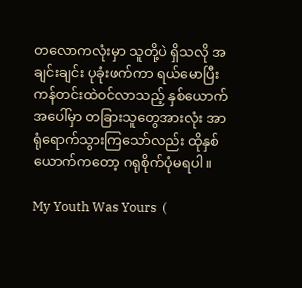တလောကလုံးမှာ သူတို့ပဲ ရှိသလို အချင်းချင်း ပုခုံးဖက်ကာ ရယ်မောပြီး ကန်တင်းထဲဝင်လာသည့် နှစ်ယောက်အပေါ်မှာ တခြားသူတွေအားလုံး အာရုံရောက်သွားကြသော်လည်း ထိုနှစ်ယောက်ကတော့ ဂရုစိုက်ပုံမရပါ။

My Youth Was Yours  (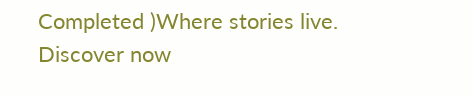Completed )Where stories live. Discover now